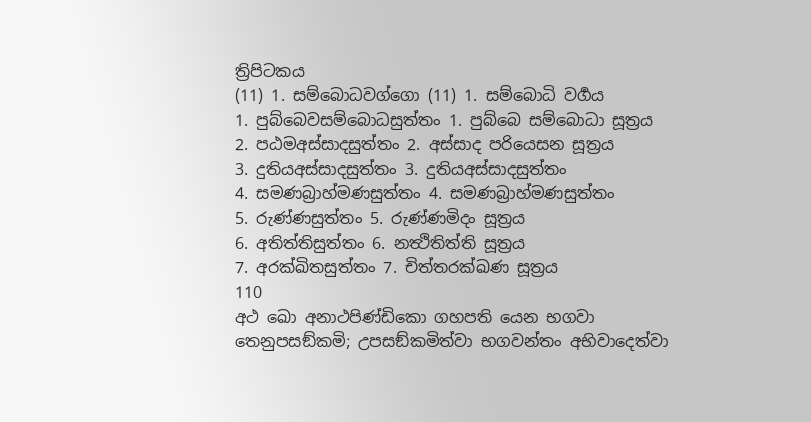ත්‍රිපිටකය
(11) 1. සම්බොධවග්ගො (11) 1. සම්බොධි වර්‍ගය
1. පුබ්බෙවසම්බොධසුත්තං 1. පුබ්බෙ සම්බොධා සූත්‍රය
2. පඨමඅස්සාදසුත්තං 2. අස්සාද පරියෙසන සූත්‍රය
3. දුතියඅස්සාදසුත්තං 3. දුතියඅස්සාදසුත්තං
4. සමණබ්‍රාහ්මණසුත්තං 4. සමණබ්‍රාහ්මණසුත්තං
5. රුණ්ණසුත්තං 5. රුණ්ණමිදං සූත්‍රය
6. අතිත්තිසුත්තං 6. නත්‍ථිතිත්ති සූත්‍රය
7. අරක්ඛිතසුත්තං 7. චිත්තරක්ඛණ සූත්‍රය
110
අථ ඛො අනාථපිණ්ඩිකො ගහපති යෙන භගවා තෙනුපසඞ්කමි; උපසඞ්කමිත්වා භගවන්තං අභිවාදෙත්වා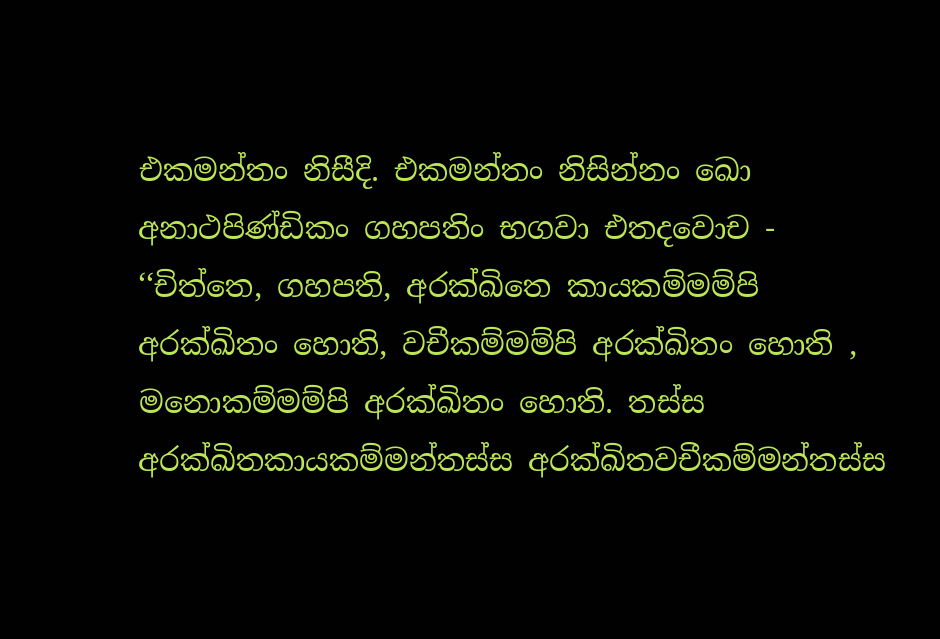එකමන්තං නිසීදි. එකමන්තං නිසින්නං ඛො අනාථපිණ්ඩිකං ගහපතිං භගවා එතදවොච - ‘‘චිත්තෙ, ගහපති, අරක්ඛිතෙ කායකම්මම්පි අරක්ඛිතං හොති, වචීකම්මම්පි අරක්ඛිතං හොති , මනොකම්මම්පි අරක්ඛිතං හොති. තස්ස අරක්ඛිතකායකම්මන්තස්ස අරක්ඛිතවචීකම්මන්තස්ස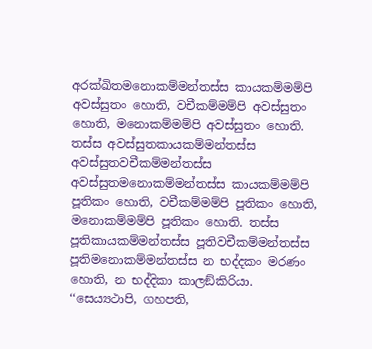අරක්ඛිතමනොකම්මන්තස්ස කායකම්මම්පි අවස්සුතං හොති, වචීකම්මම්පි අවස්සුතං හොති, මනොකම්මම්පි අවස්සුතං හොති. තස්ස අවස්සුතකායකම්මන්තස්ස අවස්සුතවචීකම්මන්තස්ස අවස්සුතමනොකම්මන්තස්ස කායකම්මම්පි පූතිකං හොති, වචීකම්මම්පි පූතිකං හොති, මනොකම්මම්පි පූතිකං හොති. තස්ස පූතිකායකම්මන්තස්ස පූතිවචීකම්මන්තස්ස පූතිමනොකම්මන්තස්ස න භද්දකං මරණං හොති, න භද්දිකා කාලඞ්කිරියා.
‘‘සෙය්‍යථාපි, ගහපති,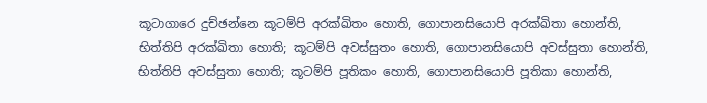කූටාගාරෙ දුච්ඡන්නෙ කූටම්පි අරක්ඛිතං හොති, ගොපානසියොපි අරක්ඛිතා හොන්ති, භිත්තිපි අරක්ඛිතා හොති; කූටම්පි අවස්සුතං හොති, ගොපානසියොපි අවස්සුතා හොන්ති, භිත්තිපි අවස්සුතා හොති; කූටම්පි පූතිකං හොති, ගොපානසියොපි පූතිකා හොන්ති,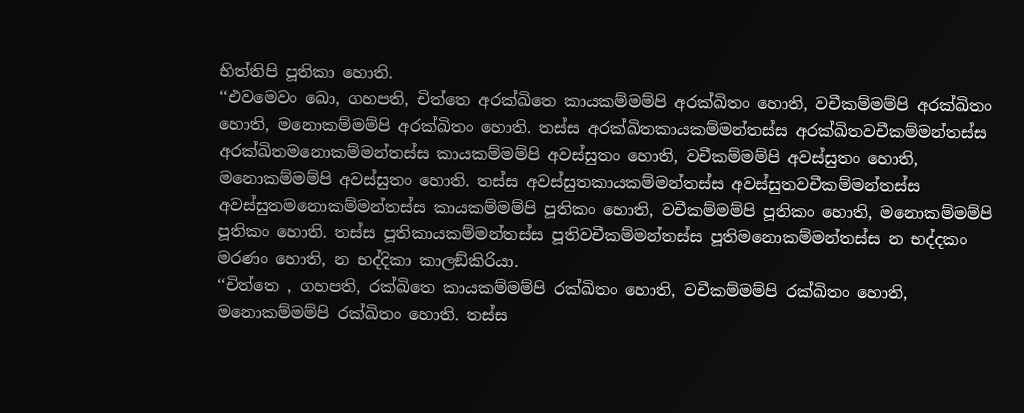භිත්තිපි පූතිකා හොති.
‘‘එවමෙවං ඛො, ගහපති, චිත්තෙ අරක්ඛිතෙ කායකම්මම්පි අරක්ඛිතං හොති, වචීකම්මම්පි අරක්ඛිතං හොති, මනොකම්මම්පි අරක්ඛිතං හොති. තස්ස අරක්ඛිතකායකම්මන්තස්ස අරක්ඛිතවචීකම්මන්තස්ස අරක්ඛිතමනොකම්මන්තස්ස කායකම්මම්පි අවස්සුතං හොති, වචීකම්මම්පි අවස්සුතං හොති, මනොකම්මම්පි අවස්සුතං හොති. තස්ස අවස්සුතකායකම්මන්තස්ස අවස්සුතවචීකම්මන්තස්ස අවස්සුතමනොකම්මන්තස්ස කායකම්මම්පි පූතිකං හොති, වචීකම්මම්පි පූතිකං හොති, මනොකම්මම්පි පූතිකං හොති. තස්ස පූතිකායකම්මන්තස්ස පූතිවචීකම්මන්තස්ස පූතිමනොකම්මන්තස්ස න භද්දකං මරණං හොති, න භද්දිකා කාලඞ්කිරියා.
‘‘චිත්තෙ , ගහපති, රක්ඛිතෙ කායකම්මම්පි රක්ඛිතං හොති, වචීකම්මම්පි රක්ඛිතං හොති, මනොකම්මම්පි රක්ඛිතං හොති. තස්ස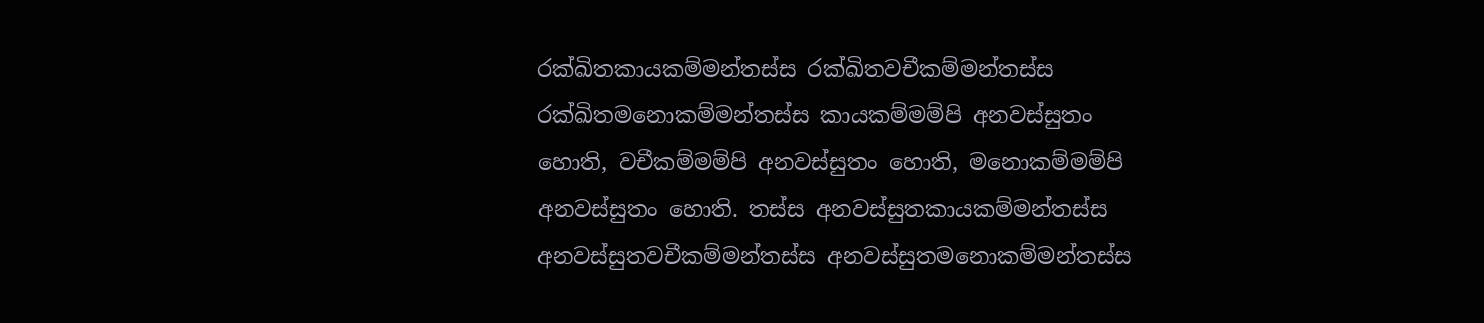රක්ඛිතකායකම්මන්තස්ස රක්ඛිතවචීකම්මන්තස්ස රක්ඛිතමනොකම්මන්තස්ස කායකම්මම්පි අනවස්සුතං හොති, වචීකම්මම්පි අනවස්සුතං හොති, මනොකම්මම්පි අනවස්සුතං හොති. තස්ස අනවස්සුතකායකම්මන්තස්ස අනවස්සුතවචීකම්මන්තස්ස අනවස්සුතමනොකම්මන්තස්ස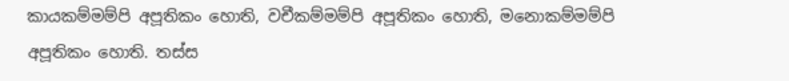කායකම්මම්පි අපූතිකං හොති, වචීකම්මම්පි අපූතිකං හොති, මනොකම්මම්පි අපූතිකං හොති. තස්ස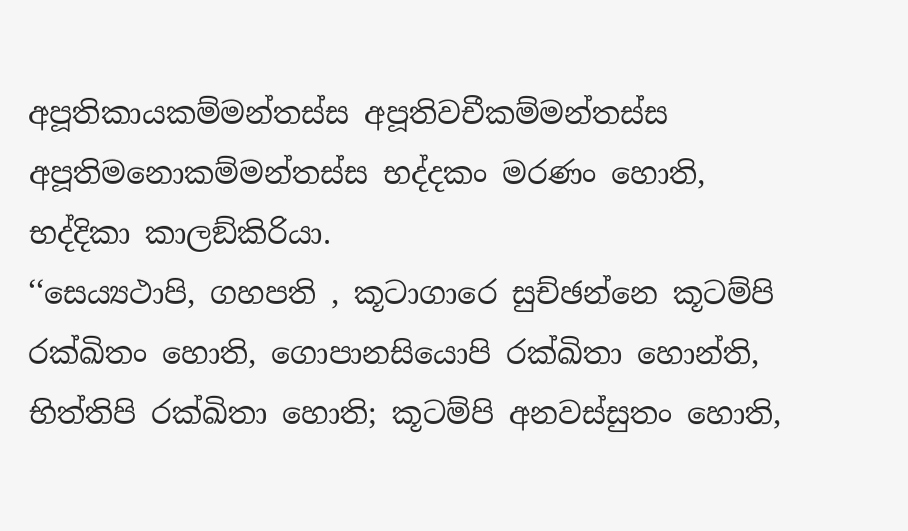අපූතිකායකම්මන්තස්ස අපූතිවචීකම්මන්තස්ස අපූතිමනොකම්මන්තස්ස භද්දකං මරණං හොති, භද්දිකා කාලඞ්කිරියා.
‘‘සෙය්‍යථාපි, ගහපති , කූටාගාරෙ සුච්ඡන්නෙ කූටම්පි රක්ඛිතං හොති, ගොපානසියොපි රක්ඛිතා හොන්ති, භිත්තිපි රක්ඛිතා හොති; කූටම්පි අනවස්සුතං හොති,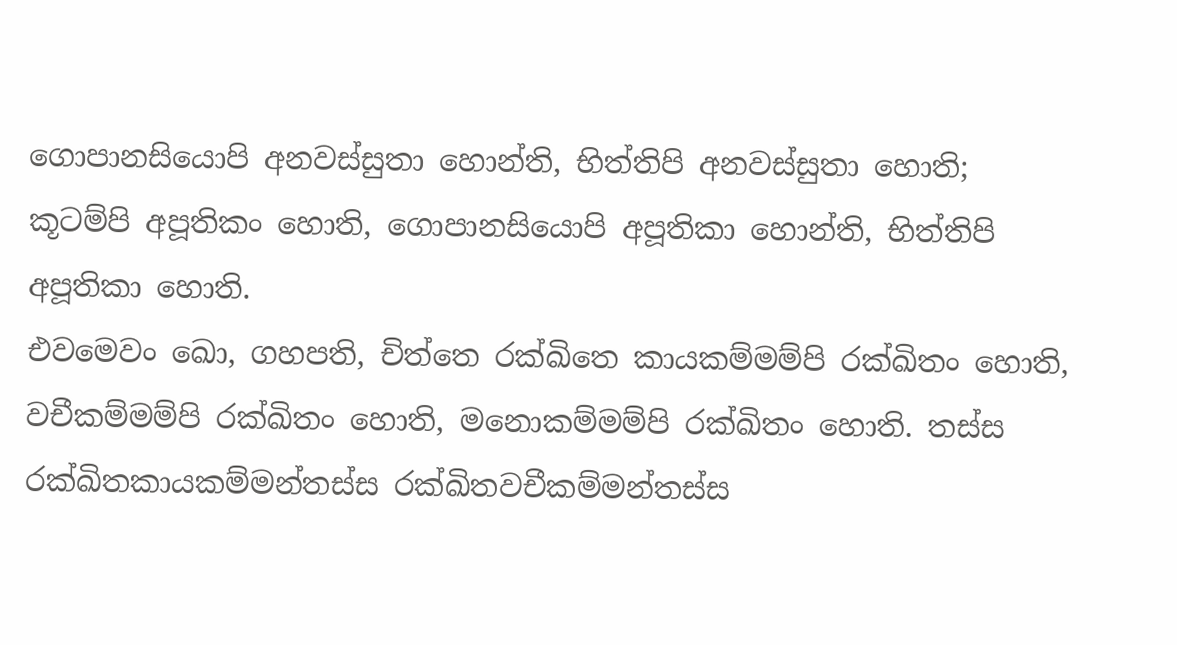ගොපානසියොපි අනවස්සුතා හොන්ති, භිත්තිපි අනවස්සුතා හොති; කූටම්පි අපූතිකං හොති, ගොපානසියොපි අපූතිකා හොන්ති, භිත්තිපි අපූතිකා හොති.
එවමෙවං ඛො, ගහපති, චිත්තෙ රක්ඛිතෙ කායකම්මම්පි රක්ඛිතං හොති, වචීකම්මම්පි රක්ඛිතං හොති, මනොකම්මම්පි රක්ඛිතං හොති. තස්ස රක්ඛිතකායකම්මන්තස්ස රක්ඛිතවචීකම්මන්තස්ස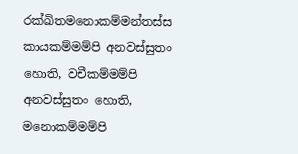රක්ඛිතමනොකම්මන්තස්ස කායකම්මම්පි අනවස්සුතං හොති, වචීකම්මම්පි අනවස්සුතං හොති, මනොකම්මම්පි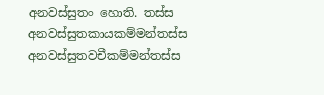අනවස්සුතං හොති. තස්ස අනවස්සුතකායකම්මන්තස්ස අනවස්සුතවචීකම්මන්තස්ස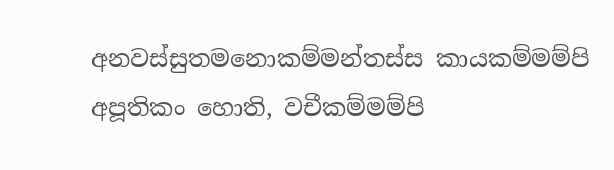අනවස්සුතමනොකම්මන්තස්ස කායකම්මම්පි අපූතිකං හොති, වචීකම්මම්පි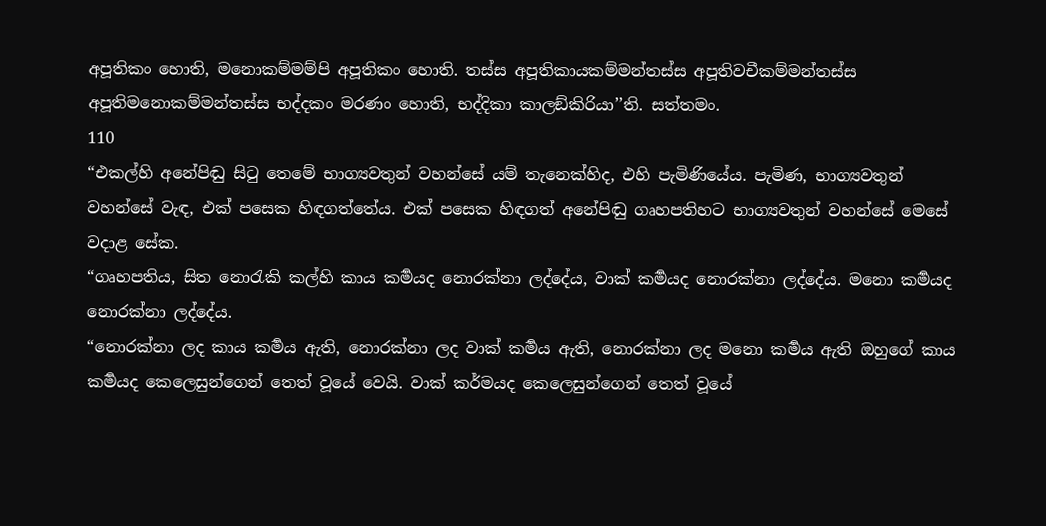අපූතිකං හොති, මනොකම්මම්පි අපූතිකං හොති. තස්ස අපූතිකායකම්මන්තස්ස අපූතිවචීකම්මන්තස්ස අපූතිමනොකම්මන්තස්ස භද්දකං මරණං හොති, භද්දිකා කාලඞ්කිරියා’’ති. සත්තමං.
110
“එකල්හි අනේපිඬු සිටු තෙමේ භාග්‍යවතුන් වහන්සේ යම් තැනෙක්හිද, එහි පැමිණියේය. පැමිණ, භාග්‍යවතුන් වහන්සේ වැඳ, එක් පසෙක හිඳගත්තේය. එක් පසෙක හිඳගත් අනේපිඬු ගෘහපතිහට භාග්‍යවතුන් වහන්සේ මෙසේ වදාළ සේක.
“ගෘහපතිය, සිත නොරැකි කල්හි කාය කර්‍මයද නොරක්නා ලද්දේය, වාක් කර්‍මයද නොරක්නා ලද්දේය. මනො කර්‍මයද නොරක්නා ලද්දේය.
“නොරක්නා ලද කාය කර්‍මය ඇති, නොරක්නා ලද වාක් කර්‍මය ඇති, නොරක්නා ලද මනො කර්‍මය ඇති ඔහුගේ කාය කර්‍මයද කෙලෙසුන්ගෙන් තෙත් වූයේ වෙයි. වාක් කර්මයද කෙලෙසුන්ගෙන් තෙත් වූයේ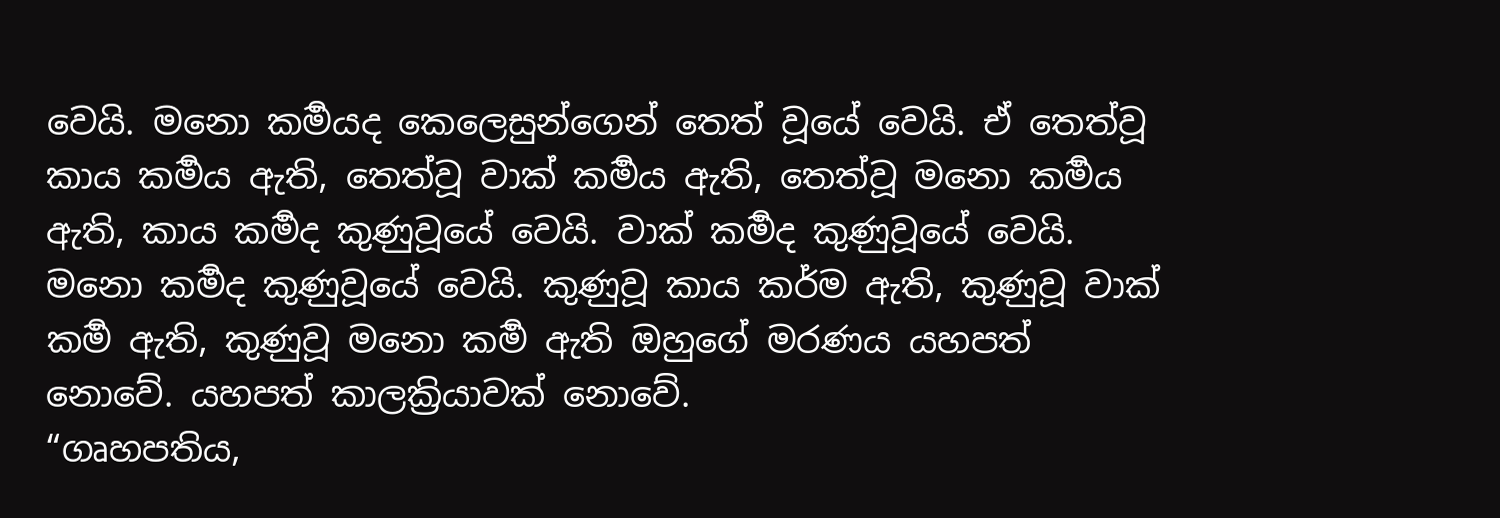වෙයි. මනො කර්‍මයද කෙලෙසුන්ගෙන් තෙත් වූයේ වෙයි. ඒ තෙත්වූ කාය කර්‍මය ඇති, තෙත්වූ වාක් කර්‍මය ඇති, තෙත්වූ මනො කර්‍මය ඇති, කාය කර්‍මද කුණුවූයේ වෙයි. වාක් කර්‍මද කුණුවූයේ වෙයි. මනො කර්‍මද කුණුවූයේ වෙයි. කුණුවූ කාය කර්ම ඇති, කුණුවූ වාක් කර්‍ම ඇති, කුණුවූ මනො කර්‍ම ඇති ඔහුගේ මරණය යහපත් නොවේ. යහපත් කාලක්‍රියාවක් නොවේ.
“ගෘහපතිය,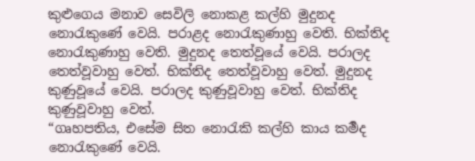කුළුගෙය මනාව සෙවිලි නොකළ කල්හි මුදුනද නොරැකුණේ වෙයි. පරාළද නොරැකුණාහු වෙති. භික්තිද නොරැකුණාහු වෙති. මුදුනද තෙත්වූයේ වෙයි. පරාලද තෙත්වූවාහු වෙත්. භික්තිද තෙත්වූවාහු වෙත්. මුදුනද කුණුවූයේ වෙයි. පරාලද කුණුවූවාහු වෙත්. භික්තිද කුණුවූවාහු වෙත්.
“ගෘහපතිය, එසේම සිත නොරැකි කල්හි කාය කර්‍මද නොරැකුණේ වෙයි.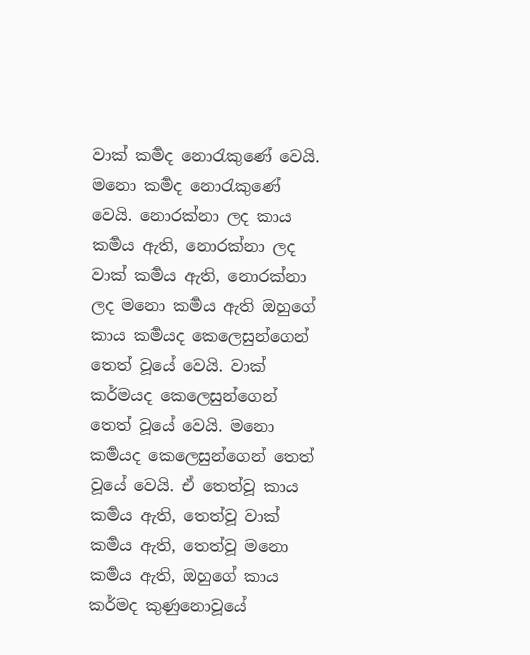වාක් කර්‍මද නොරැකුණේ වෙයි. මනො කර්‍මද නොරැකුණේ වෙයි. නොරක්නා ලද කාය කර්‍මය ඇති, නොරක්නා ලද වාක් කර්‍මය ඇති, නොරක්නා ලද මනො කර්‍මය ඇති ඔහුගේ කාය කර්‍මයද කෙලෙසුන්ගෙන් තෙත් වූයේ වෙයි. වාක් කර්මයද කෙලෙසුන්ගෙන් තෙත් වූයේ වෙයි. මනො කර්‍මයද කෙලෙසුන්ගෙන් තෙත් වූයේ වෙයි. ඒ තෙත්වූ කාය කර්‍මය ඇති, තෙත්වූ වාක් කර්‍මය ඇති, තෙත්වූ මනො කර්‍මය ඇති, ඔහුගේ කාය කර්මද කුණුනොවූයේ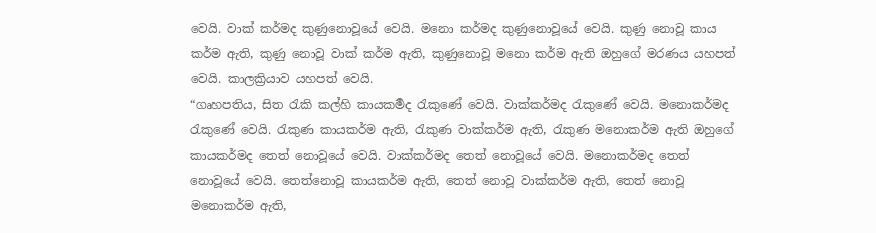වෙයි. වාක් කර්මද කුණුනොවූයේ වෙයි. මනො කර්මද කුණුනොවූයේ වෙයි. කුණු නොවූ කාය කර්ම ඇති, කුණු නොවූ වාක් කර්ම ඇති, කුණුනොවූ මනො කර්ම ඇති ඔහුගේ මරණය යහපත් වෙයි. කාලක්‍රියාව යහපත් වෙයි.
“ගෘහපතිය, සිත රැකි කල්හි කායකර්‍මද රැකුණේ වෙයි. වාක්කර්මද රැකුණේ වෙයි. මනොකර්මද රැකුණේ වෙයි. රැකුණ කායකර්ම ඇති, රැකුණ වාක්කර්ම ඇති, රැකුණ මනොකර්ම ඇති ඔහුගේ කායකර්මද තෙත් නොවූයේ වෙයි. වාක්කර්මද තෙත් නොවූයේ වෙයි. මනොකර්මද තෙත් නොවූයේ වෙයි. තෙත්නොවූ කායකර්ම ඇති, තෙත් නොවූ වාක්කර්ම ඇති, තෙත් නොවූ මනොකර්ම ඇති,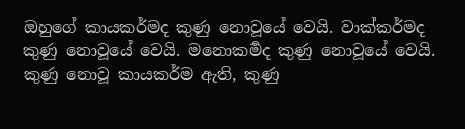ඔහුගේ කායකර්මද කුණු නොවූයේ වෙයි. වාක්කර්මද කුණු නොවූයේ වෙයි. මනොකර්‍මද කුණු නොවූයේ වෙයි. කුණු නොවූ කායකර්ම ඇති, කුණු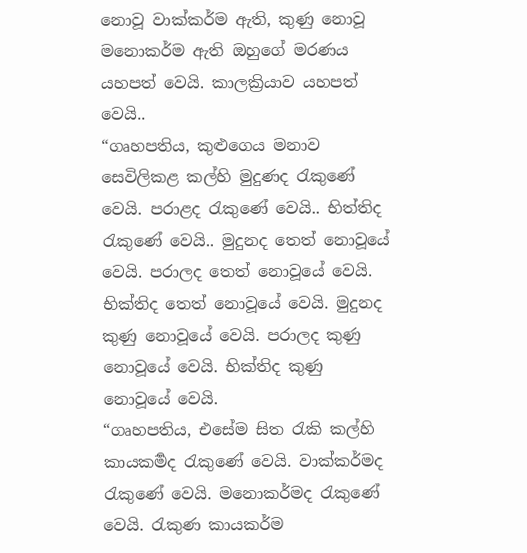නොවූ වාක්කර්ම ඇති, කුණු නොවූ මනොකර්ම ඇති ඔහුගේ මරණය යහපත් වෙයි. කාලක්‍රියාව යහපත් වෙයි..
“ගෘහපතිය, කුළුගෙය මනාව සෙවිලිකළ කල්හි මුදුණද රැකුණේ වෙයි. පරාළද රැකුණේ වෙයි.. භිත්තිද රැකුණේ වෙයි.. මුදුනද තෙත් නොවූයේ වෙයි. පරාලද තෙත් නොවූයේ වෙයි. භික්තිද තෙත් නොවූයේ වෙයි. මුදුනද කුණු නොවූයේ වෙයි. පරාලද කුණු නොවූයේ වෙයි. භික්තිද කුණු නොවූයේ වෙයි.
“ගෘහපතිය, එසේම සිත රැකි කල්හි කායකර්‍මද රැකුණේ වෙයි. වාක්කර්මද රැකුණේ වෙයි. මනොකර්මද රැකුණේ වෙයි. රැකුණ කායකර්ම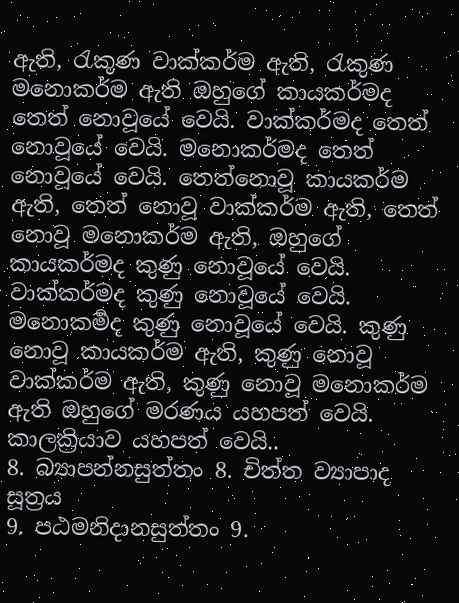ඇති, රැකුණ වාක්කර්ම ඇති, රැකුණ මනොකර්ම ඇති ඔහුගේ කායකර්මද තෙත් නොවූයේ වෙයි. වාක්කර්මද තෙත් නොවූයේ වෙයි. මනොකර්මද තෙත් නොවූයේ වෙයි. තෙත්නොවූ කායකර්ම ඇති, තෙත් නොවූ වාක්කර්ම ඇති, තෙත් නොවූ මනොකර්ම ඇති, ඔහුගේ කායකර්මද කුණු නොවූයේ වෙයි. වාක්කර්මද කුණු නොවූයේ වෙයි. මනොකර්‍මද කුණු නොවූයේ වෙයි. කුණු නොවූ කායකර්ම ඇති, කුණු නොවූ වාක්කර්ම ඇති, කුණු නොවූ මනොකර්ම ඇති ඔහුගේ මරණය යහපත් වෙයි. කාලක්‍රියාව යහපත් වෙයි..
8. බ්‍යාපන්නසුත්තං 8. චිත්ත ව්‍යාපාද සූත්‍රය
9. පඨමනිදානසුත්තං 9.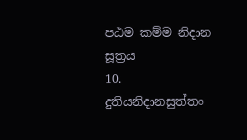පඨම කම්ම නිදාන සූත්‍රය
10. දුතියනිදානසුත්තං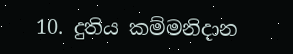10. දුතිය කම්මනිදාන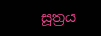සූත්‍රය